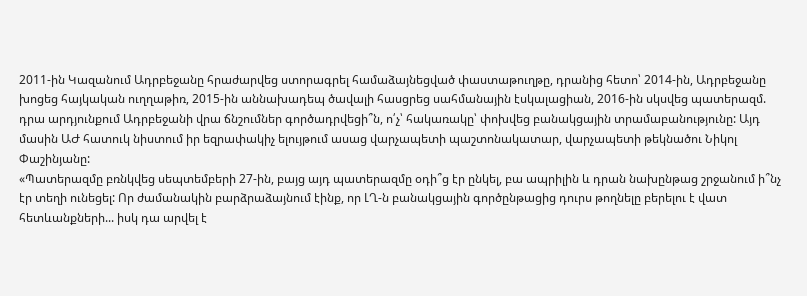2011-ին Կազանում Ադրբեջանը հրաժարվեց ստորագրել համաձայնեցված փաստաթուղթը, դրանից հետո՝ 2014-ին, Ադրբեջանը խոցեց հայկական ուղղաթիռ, 2015-ին աննախադեպ ծավալի հասցրեց սահմանային էսկալացիան, 2016-ին սկսվեց պատերազմ. դրա արդյունքում Ադրբեջանի վրա ճնշումներ գործադրվեցի՞ն, ո՛չ՝ հակառակը՝ փոխվեց բանակցային տրամաբանությունը: Այդ մասին ԱԺ հատուկ նիստում իր եզրափակիչ ելույթում ասաց վարչապետի պաշտոնակատար, վարչապետի թեկնածու Նիկոլ Փաշինյանը:
«Պատերազմը բռնկվեց սեպտեմբերի 27-ին, բայց այդ պատերազմը օդի՞ց էր ընկել, բա ապրիլին և դրան նախընթաց շրջանում ի՞նչ էր տեղի ունեցել: Որ ժամանակին բարձրաձայնում էինք, որ ԼՂ-ն բանակցային գործընթացից դուրս թողնելը բերելու է վատ հետևանքների... իսկ դա արվել է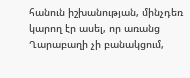հանուն իշխանության, մինչդեռ կարող էր ասել, որ առանց Ղարաբաղի չի բանակցում,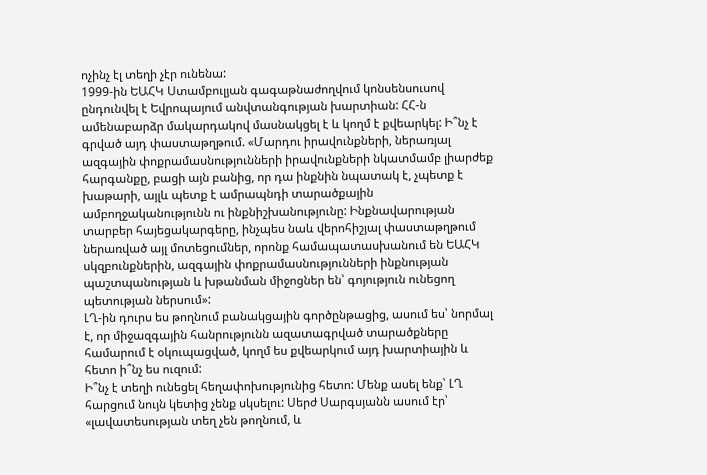ոչինչ էլ տեղի չէր ունենա:
1999-ին ԵԱՀԿ Ստամբուլյան գագաթնաժողվում կոնսենսուսով ընդունվել է Եվրոպայում անվտանգության խարտիան: ՀՀ-ն ամենաբարձր մակարդակով մասնակցել է և կողմ է քվեարկել: Ի՞նչ է գրված այդ փաստաթղթում. «Մարդու իրավունքների, ներառյալ ազգային փոքրամասնությունների իրավունքների նկատմամբ լիարժեք հարգանքը, բացի այն բանից, որ դա ինքնին նպատակ է, չպետք է խաթարի, այլև պետք է ամրապնդի տարածքային ամբողջականությունն ու ինքնիշխանությունը: Ինքնավարության տարբեր հայեցակարգերը, ինչպես նաև վերոհիշյալ փաստաթղթում ներառված այլ մոտեցումներ, որոնք համապատասխանում են ԵԱՀԿ սկզբունքներին, ազգային փոքրամասնությունների ինքնության պաշտպանության և խթանման միջոցներ են՝ գոյություն ունեցող պետության ներսում»:
ԼՂ-ին դուրս ես թողնում բանակցային գործընթացից, ասում ես՝ նորմալ է, որ միջազգային հանրությունն ազատագրված տարածքները համարում է օկուպացված, կողմ ես քվեարկում այդ խարտիային և հետո ի՞նչ ես ուզում:
Ի՞նչ է տեղի ունեցել հեղափոխությունից հետո: Մենք ասել ենք՝ ԼՂ հարցում նույն կետից չենք սկսելու: Սերժ Սարգսյանն ասում էր՝ «լավատեսության տեղ չեն թողնում, և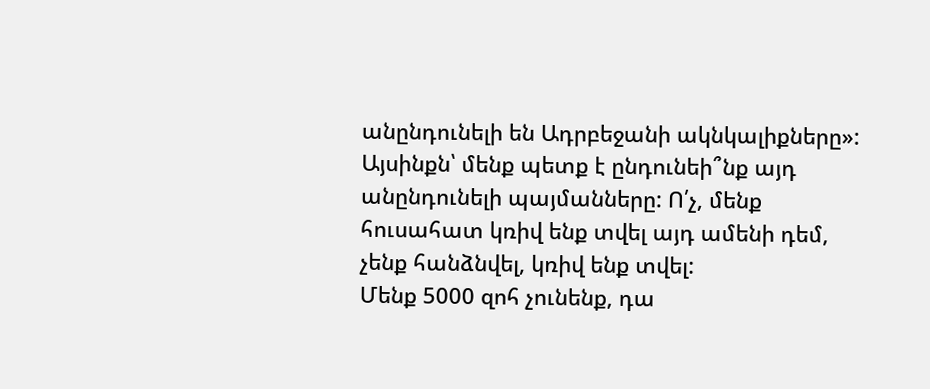անընդունելի են Ադրբեջանի ակնկալիքները»: Այսինքն՝ մենք պետք է ընդունեի՞նք այդ անընդունելի պայմանները: Ո՛չ, մենք հուսահատ կռիվ ենք տվել այդ ամենի դեմ, չենք հանձնվել, կռիվ ենք տվել:
Մենք 5000 զոհ չունենք, դա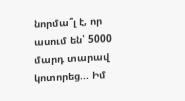նորմա՞լ է, որ ասում են՝ 5000 մարդ տարավ կոտորեց... Իմ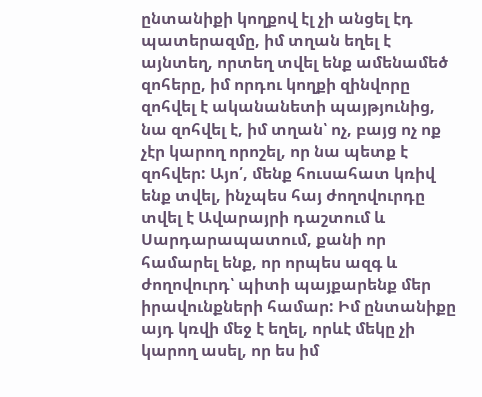ընտանիքի կողքով էլ չի անցել էդ պատերազմը, իմ տղան եղել է այնտեղ, որտեղ տվել ենք ամենամեծ զոհերը, իմ որդու կողքի զինվորը զոհվել է ականանետի պայթյունից, նա զոհվել է, իմ տղան՝ ոչ, բայց ոչ ոք չէր կարող որոշել, որ նա պետք է զոհվեր: Այո՛, մենք հուսահատ կռիվ ենք տվել, ինչպես հայ ժողովուրդը տվել է Ավարայրի դաշտում և Սարդարապատում, քանի որ համարել ենք, որ որպես ազգ և ժողովուրդ՝ պիտի պայքարենք մեր իրավունքների համար: Իմ ընտանիքը այդ կռվի մեջ է եղել, որևէ մեկը չի կարող ասել, որ ես իմ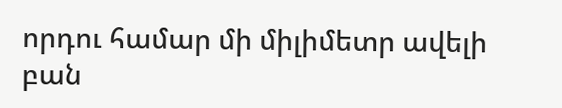որդու համար մի միլիմետր ավելի բան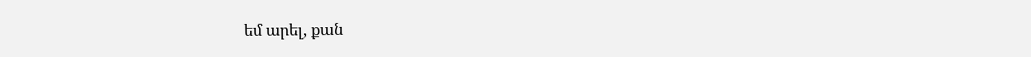եմ արել, քան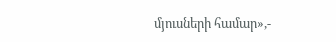մյուսների համար»,-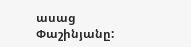ասաց Փաշինյանը: